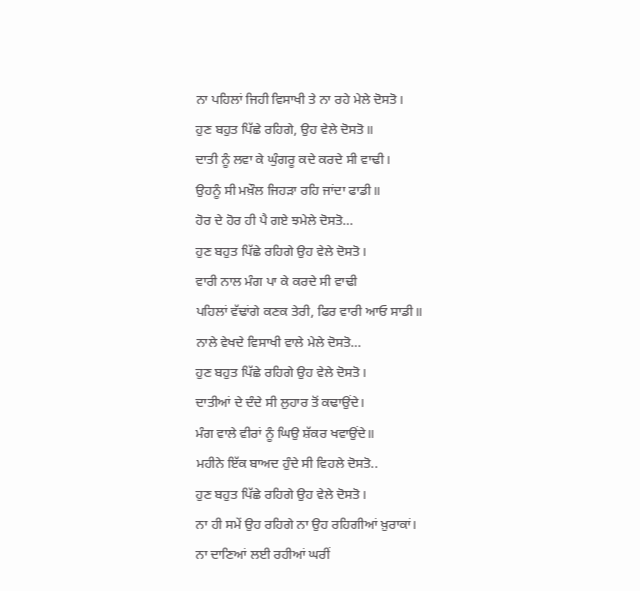ਨਾ ਪਹਿਲਾਂ ਜਿਹੀ ਵਿਸਾਖੀ ਤੇ ਨਾ ਰਹੇ ਮੇਲੇ ਦੋਸਤੋ।
ਹੁਣ ਬਹੁਤ ਪਿੱਛੇ ਰਹਿਗੇ, ਉਹ ਵੇਲੇ ਦੋਸਤੋ॥
ਦਾਤੀ ਨੂੰ ਲਵਾ ਕੇ ਘੁੰਗਰੂ ਕਦੇ ਕਰਦੇ ਸੀ ਵਾਢੀ।
ਉਹਨੂੰ ਸੀ ਮਖ਼ੌਲ ਜਿਹੜਾ ਰਹਿ ਜਾਂਦਾ ਫਾਡੀ॥
ਹੋਰ ਦੇ ਹੋਰ ਹੀ ਪੈ ਗਏ ਝਮੇਲੇ ਦੋਸਤੋ…
ਹੁਣ ਬਹੁਤ ਪਿੱਛੇ ਰਹਿਗੇ ਉਹ ਵੇਲੇ ਦੋਸਤੋ।
ਵਾਰੀ ਨਾਲ ਮੰਗ ਪਾ ਕੇ ਕਰਦੇ ਸੀ ਵਾਢੀ
ਪਹਿਲਾਂ ਵੱਢਾਂਗੇ ਕਣਕ ਤੇਰੀ, ਫਿਰ ਵਾਰੀ ਆਓ ਸਾਡੀ॥
ਨਾਲੇ ਵੇਖਦੇ ਵਿਸਾਖੀ ਵਾਲੇ ਮੇਲੇ ਦੋਸਤੋ…
ਹੁਣ ਬਹੁਤ ਪਿੱਛੇ ਰਹਿਗੇ ਉਹ ਵੇਲੇ ਦੋਸਤੋ।
ਦਾਤੀਆਂ ਦੇ ਦੰਦੇ ਸੀ ਲੁਹਾਰ ਤੋਂ ਕਢਾਉਂਦੇ।
ਮੰਗ ਵਾਲੇ ਵੀਰਾਂ ਨੂੰ ਘਿਉ ਸ਼ੱਕਰ ਖਵਾਉਂਦੇ॥
ਮਹੀਨੇ ਇੱਕ ਬਾਅਦ ਹੁੰਦੇ ਸੀ ਵਿਹਲੇ ਦੋਸਤੋ..
ਹੁਣ ਬਹੁਤ ਪਿੱਛੇ ਰਹਿਗੇ ਉਹ ਵੇਲੇ ਦੋਸਤੋ।
ਨਾ ਹੀ ਸਮੇਂ ਉਹ ਰਹਿਗੇ ਨਾ ਉਹ ਰਹਿਗੀਆਂ ਖ਼ੁਰਾਕਾਂ।
ਨਾ ਦਾਣਿਆਂ ਲਈ ਰਹੀਆਂ ਘਰੀਂ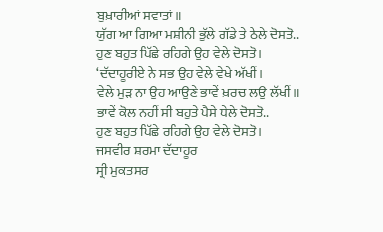ਬੁਖ਼ਾਰੀਆਂ ਸਵਾਤਾਂ॥
ਯੁੱਗ ਆ ਗਿਆ ਮਸ਼ੀਨੀ ਭੁੱਲੇ ਗੱਡੇ ਤੇ ਠੇਲੇ ਦੋਸਤੋ..
ਹੁਣ ਬਹੁਤ ਪਿੱਛੇ ਰਹਿਗੇ ਉਹ ਵੇਲੇ ਦੋਸਤੋ।
‘ਦੱਦਾਹੂਰੀਏ ਨੇ ਸਭ ਉਹ ਵੇਲੇ ਵੇਖੇ ਅੱਖੀਂ।
ਵੇਲੇ ਮੁੜ ਨਾ ਉਹ ਆਉਣੇ ਭਾਵੇਂ ਖ਼ਰਚ ਲਉ ਲੱਖੀਂ॥
ਭਾਵੇਂ ਕੋਲ ਨਹੀਂ ਸੀ ਬਹੁਤੇ ਪੈਸੇ ਧੇਲੇ ਦੋਸਤੋ..
ਹੁਣ ਬਹੁਤ ਪਿੱਛੇ ਰਹਿਗੇ ਉਹ ਵੇਲੇ ਦੋਸਤੋ।
ਜਸਵੀਰ ਸ਼ਰਮਾ ਦੱਦਾਹੂਰ
ਸ੍ਰੀ ਮੁਕਤਸਰ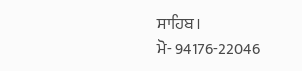ਸਾਹਿਬ।
ਮੋ- 94176-22046